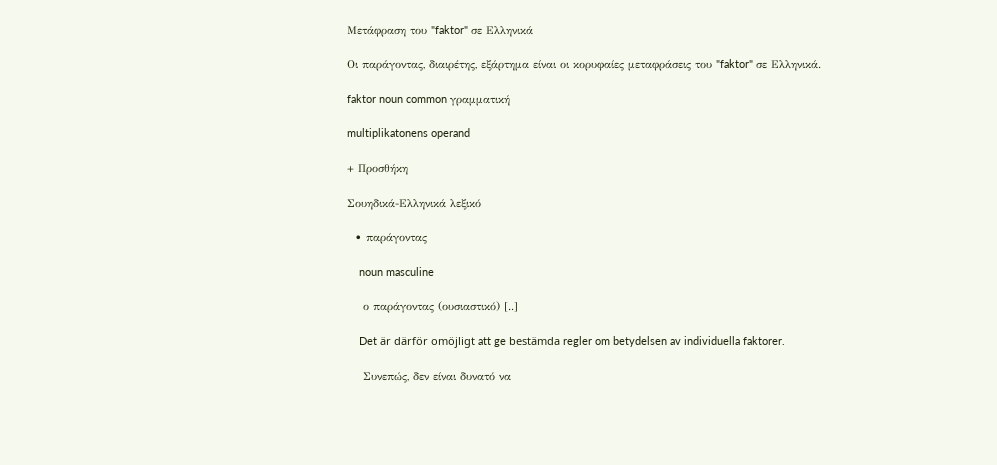Μετάφραση του "faktor" σε Ελληνικά

Οι παράγοντας, διαιρέτης, εξάρτημα είναι οι κορυφαίες μεταφράσεις του "faktor" σε Ελληνικά.

faktor noun common γραμματική

multiplikatonens operand

+ Προσθήκη

Σουηδικά-Ελληνικά λεξικό

  • παράγοντας

    noun masculine

    ο παράγοντας (ουσιαστικό) [..]

    Det är därför omöjligt att ge bestämda regler om betydelsen av individuella faktorer.

    Συνεπώς, δεν είναι δυνατό να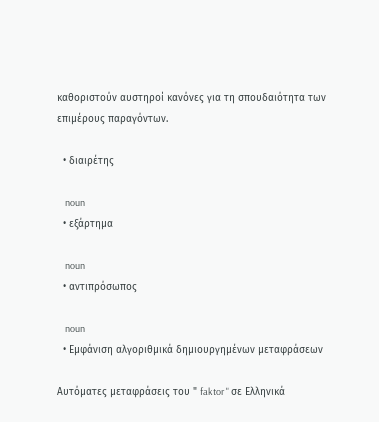καθοριστούν αυστηροί κανόνες για τη σπουδαιότητα των επιμέρους παραγόντων.

  • διαιρέτης

    noun
  • εξάρτημα

    noun
  • αντιπρόσωπος

    noun
  • Εμφάνιση αλγοριθμικά δημιουργημένων μεταφράσεων

Αυτόματες μεταφράσεις του " faktor " σε Ελληνικά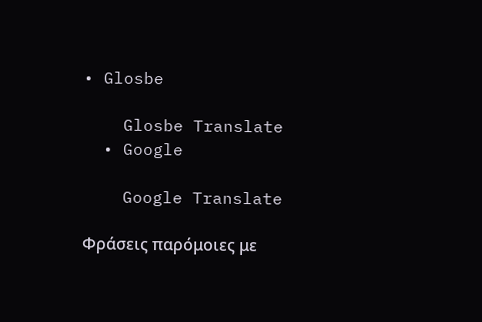• Glosbe

    Glosbe Translate
  • Google

    Google Translate

Φράσεις παρόμοιες με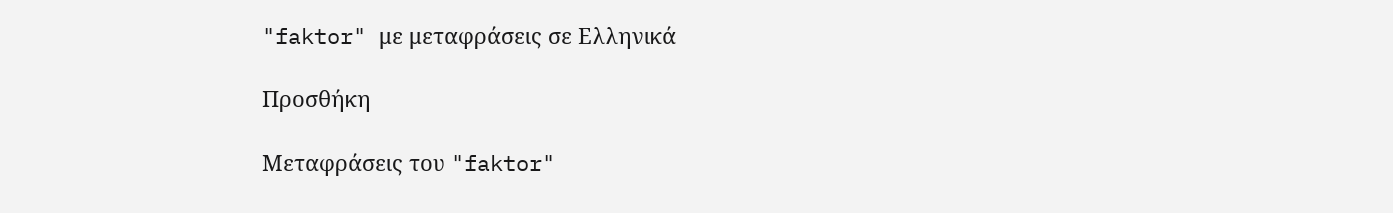"faktor" με μεταφράσεις σε Ελληνικά

Προσθήκη

Μεταφράσεις του "faktor"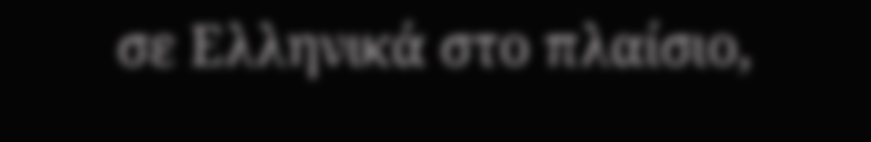σε Ελληνικά στο πλαίσιο,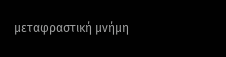μεταφραστική μνήμη